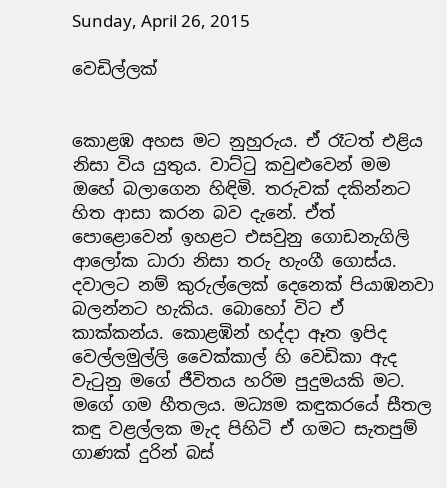Sunday, April 26, 2015

වෙඩිල්ලක්


කොළඹ අහස මට නුහුරුය. ඒ රෑටත් එළිය නිසා විය යුතුය. වාට්ටු කවුළුවෙන් මම ඔහේ බලාගෙන හිඳිමි. තරුවක් දකින්නට හිත ආසා කරන බව දැනේ. ඒත් පොළොවෙන් ඉහළට එසවුනු ගොඩනැගිලි ආලෝක ධාරා නිසා තරු හැංගී ගොස්ය. දවාලට නම් කුරුල්ලෙක් දෙනෙක් පියාඹනවා බලන්නට හැකිය. බොහෝ විට ඒ කාක්කන්ය. කොළඹින් හද්දා ඈත ඉපිද වෙල්ලමුල්ලි වෛක්කාල් හි වෙඩිකා ඇද වැටුනු මගේ ජීවිතය හරිම පුදුමයකි මට. මගේ ගම හීතලය. මධ්‍යම කඳුකරයේ සීතල කඳු වළල්ලක මැද පිහිටි ඒ ගමට සැතපුම් ගාණක් දුරින් බස්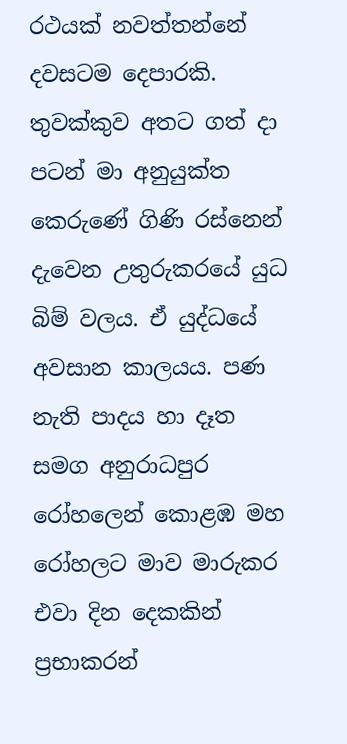රථයක් නවත්තන්නේ දවසටම දෙපාරකි. තුවක්කුව අතට ගත් දා පටන් මා අනුයුක්ත කෙරුණේ ගිණි රස්නෙන් දැවෙන උතුරුකරයේ යුධ බිම් වලය. ඒ යුද්ධයේ අවසාන කාලයය. පණ නැති පාදය හා දෑත සමග අනුරාධපුර රෝහලෙන් කොළඹ මහ රෝහලට මාව මාරුකර එවා දින දෙකකින් ප්‍රභාකරන්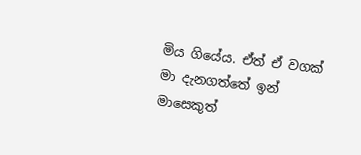මිය ගියේය. ඒත් ඒ වගක් මා දැනගත්තේ ඉන් මාසෙකුත්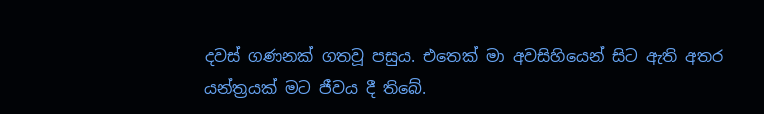දවස් ගණනක් ගතවූ පසුය. එතෙක් මා අවසිහියෙන් සිට ඇති අතර යන්ත්‍රයක් මට ජීවය දී තිබේ.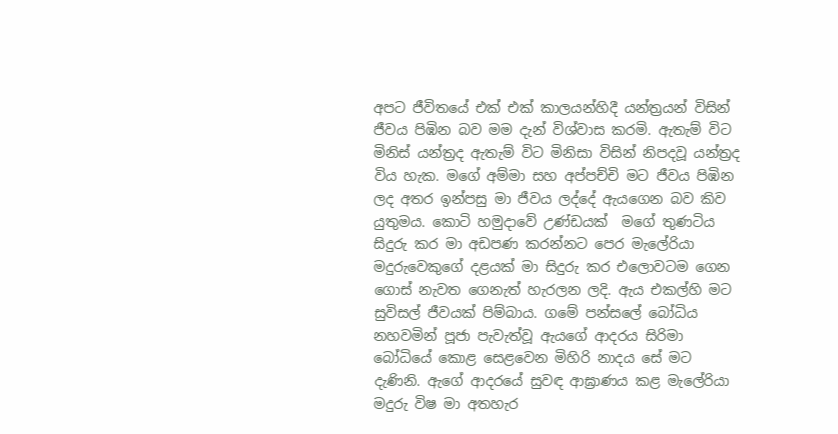අපට ජීවිතයේ එක් එක් කාලයන්හිදී යන්ත්‍රයන් විසින් ජීවය පිඹින බව මම දැන් විශ්වාස කරමි. ඇතැම් විට මිනිස් යන්ත්‍රද ඇතැම් විට මිනිසා විසින් නිපදවූ යන්ත්‍රද විය හැක. මගේ අම්මා සහ අප්පච්චි මට ජීවය පිඹින ලද අතර ඉන්පසු මා ජීවය ලද්දේ ඇයගෙන බව කිව යුතුමය. කොටි හමුදාවේ උණ්ඩයක්  මගේ තුණටිය සිදුරු කර මා අඩපණ කරන්නට පෙර මැලේරියා මදුරුවෙකුගේ දළයක් මා සිදුරු කර එලොවටම ගෙන ගොස් නැවත ගෙනැත් හැරලන ලදි. ඇය එකල්හි මට සුවිසල් ජීවයක් පිම්බාය. ගමේ පන්සලේ බෝධිය නහවමින් පූජා පැවැත්වූ ඇයගේ ආදරය සිරිමා බෝධියේ කොළ සෙළවෙන මිහිරි නාදය සේ මට දැණිනි. ඇගේ ආදරයේ සුවඳ ආඝ්‍රාණය කළ මැලේරියා මදුරු විෂ මා අතහැර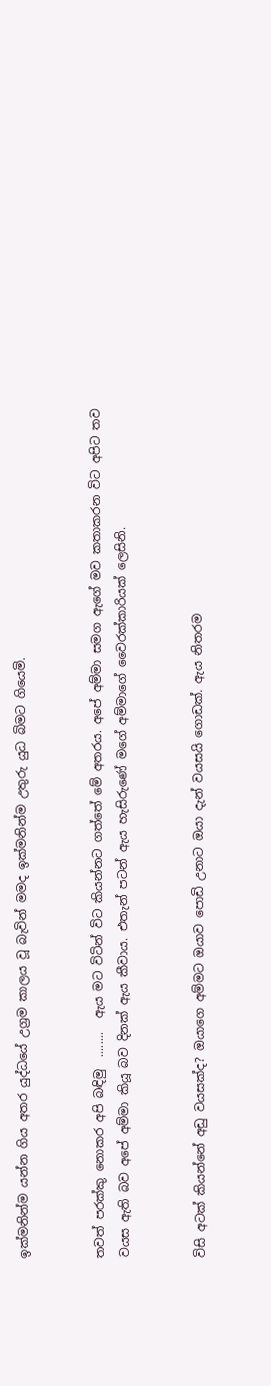ඉක්මනින්ම යන්න ගිය අතර යුද්ධයේ උග්‍රම කාලය වූ බැවින් මමද ඉක්මනින්ම උතුරු යුධ බිමට ගියෙමි.


තවත් පරක්කු නොකර අපි බඳිමු  ........  ඇය මට විටින් විට කියන්නට ගත්තේ මේ අතරය. අපේ අම්මා සමග ඇගේ මව කතාකරන විට අපිට තව වයස ඇති බව අපේ අම්මා කියූ බව දිනක් ඇය කීවාය. එතැන් පටන් ඇය හැසිරුණේ මගේ අම්මාගේ වෛරක්කාරියක් ලෙසිනි.


විසි අටක් කියන්නේ අඩු වයසක්ද? ඔයාගෙ අම්මට ඔයාව පොඩි උනාට ඔයා දැන් වයසයි ගොඩක්. ඇය නිතරම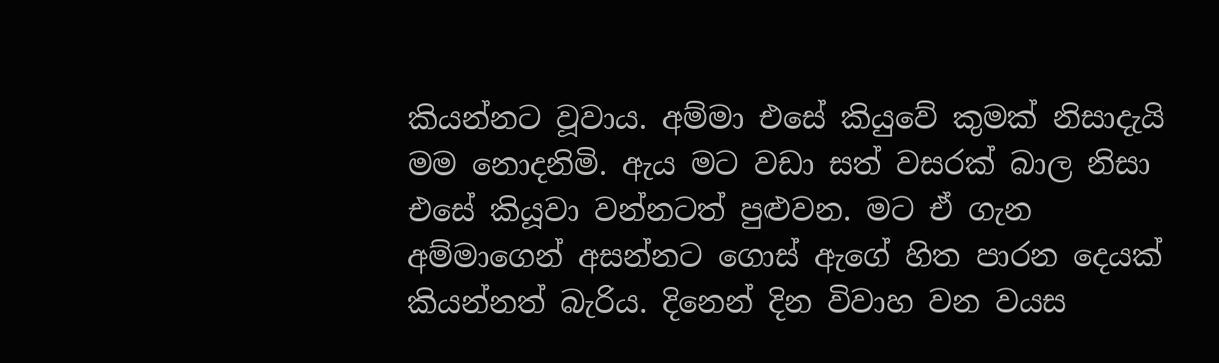කියන්නට වූවාය. අම්මා එසේ කියුවේ කුමක් නිසාදැයි මම නොදනිමි. ඇය මට වඩා සත් වසරක් බාල නිසා එසේ කියූවා වන්නටත් පුළුවන. මට ඒ ගැන අම්මාගෙන් අසන්නට ගොස් ඇගේ හිත පාරන දෙයක් කියන්නත් බැරිය. දිනෙන් දින විවාහ වන වයස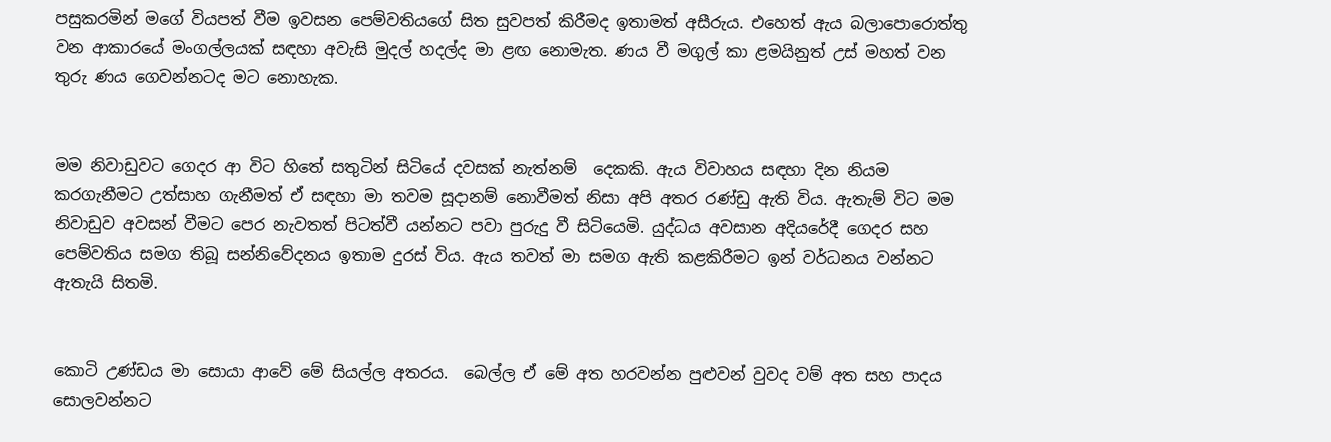පසුකරමින් මගේ වියපත් වීම ඉවසන පෙම්වතියගේ සිත සුවපත් කිරීමද ඉතාමත් අසීරුය. එහෙත් ඇය බලාපොරොත්තු වන ආකාරයේ මංගල්ලයක් සඳහා අවැසි මුදල් හදල්ද මා ළඟ නොමැත. ණය වී මගුල් කා ළමයිනුත් උස් මහත් වන තුරු ණය ගෙවන්නටද මට නොහැක.


මම නිවාඩුවට ගෙදර ආ විට හිතේ සතුටින් සිටියේ දවසක් නැත්නම්  දෙකකි. ඇය විවාහය සඳහා දින නියම කරගැනීමට උත්සාහ ගැනීමත් ඒ සඳහා මා තවම සූදානම් නොවීමත් නිසා අපි අතර රණ්ඩු ඇති විය. ඇතැම් විට මම නිවාඩුව අවසන් වීමට පෙර නැවතත් පිටත්වී යන්නට පවා පුරුදු වී සිටියෙමි. යුද්ධය අවසාන අදියරේදී ගෙදර සහ පෙම්වතිය සමග තිබූ සන්නිවේදනය ඉතාම දුරස් විය. ඇය තවත් මා සමග ඇති කළකිරීමට ඉන් වර්ධනය වන්නට ඇතැයි සිතමි.


කොටි උණ්ඩය මා සොයා ආවේ මේ සියල්ල අතරය.  බෙල්ල ඒ මේ අත හරවන්න පුළුවන් වුවද වම් අත සහ පාදය සොලවන්නට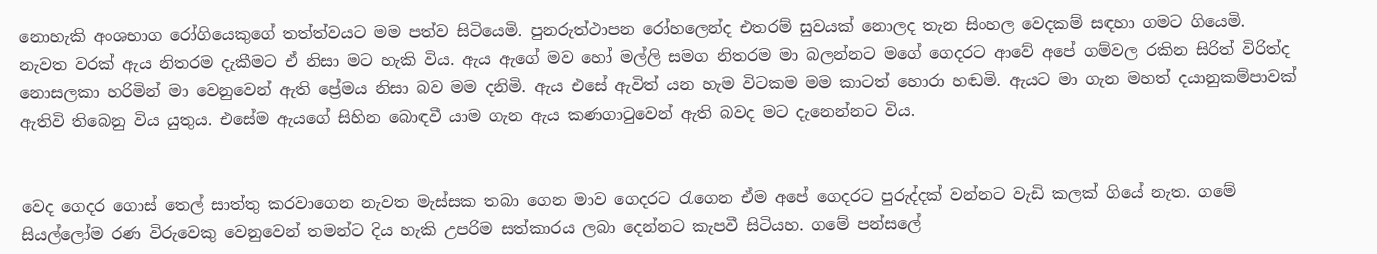නොහැකි අංශභාග රෝගියෙකුගේ තත්ත්වයට මම පත්ව සිටියෙමි. පුනරුත්ථාපන රෝහලෙන්ද එතරම් සුවයක් නොලද තැන සිංහල වෙදකම් සඳහා ගමට ගියෙමි. නැවත වරක් ඇය නිතරම දැකීමට ඒ නිසා මට හැකි විය. ඇය ඇගේ මව හෝ මල්ලි සමග නිතරම මා බලන්නට මගේ ගෙදරට ආවේ අපේ ගම්වල රකින සිරිත් විරිත්ද නොසලකා හරිමින් මා වෙනුවෙන් ඇති ප්‍රේමය නිසා බව මම දනිමි. ඇය එසේ ඇවිත් යන හැම විටකම මම කාටත් හොරා හඬමි. ඇයට මා ගැන මහත් දයානුකම්පාවක් ඇතිවි තිබෙනු විය යුතුය. එසේම ඇයගේ සිහින බොඳවී යාම ගැන ඇය කණගාටුවෙන් ඇති බවද මට දැනෙන්නට විය.


වෙද ගෙදර ගොස් තෙල් සාත්තු කරවාගෙන නැවත මැස්සක තබා ගෙන මාව ගෙදරට රැගෙන ඒම අපේ ගෙදරට පුරුද්දක් වන්නට වැඩි කලක් ගියේ නැත. ගමේ සියල්ලෝම රණ විරුවෙකු වෙනුවෙන් තමන්ට දිය හැකි උපරිම සත්කාරය ලබා දෙන්නට කැපවී සිටියහ. ගමේ පන්සලේ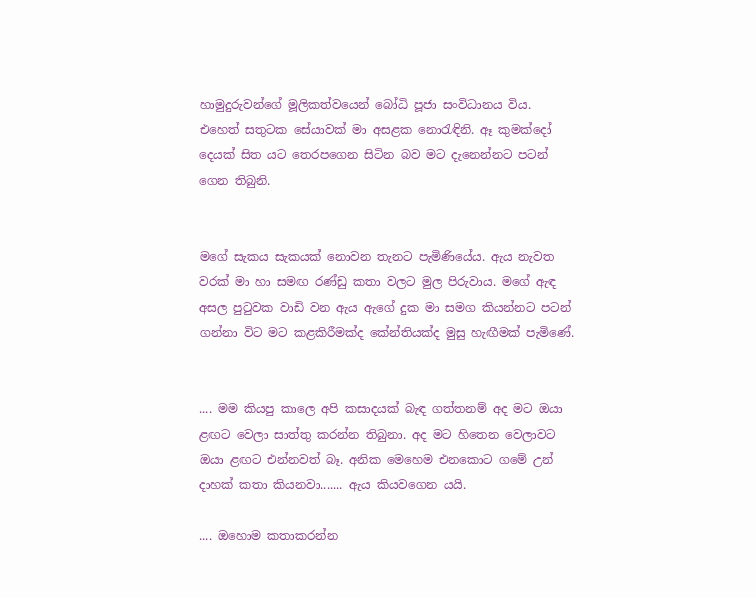හාමුදුරුවන්ගේ මූලිකත්වයෙන් බෝධි පූජා සංවිධානය විය. එහෙත් සතුටක සේයාවක් මා අසළක නොරැඳිනි. ඈ කුමක්දෝ දෙයක් සිත යට තෙරපගෙන සිටින බව මට දැනෙන්නට පටන් ගෙන තිබුනි.


මගේ සැකය සැකයක් නොවන තැනට පැමිණියේය. ඇය නැවත වරක් මා හා සමඟ රණ්ඩු කතා වලට මුල පිරුවාය. මගේ ඇඳ අසල පුටුවක වාඩි වන ඇය ඇගේ දුක මා සමග කියන්නට පටන් ගන්නා විට මට කළකිරීමක්ද කේන්තියක්ද මුසු හැඟීමක් පැමිණේ.


.... මම කියපු කාලෙ අපි කසාදයක් බැඳ ගත්තනම් අද මට ඔයා ළඟට වෙලා සාත්තු කරන්න තිබුනා. අද මට හිතෙන වෙලාවට ඔයා ළඟට එන්නවත් බෑ. අනික මෙහෙම එනකොට ගමේ උන් දාහක් කතා කියනවා....... ඇය කියවගෙන යයි.

.... ඔහොම කතාකරන්න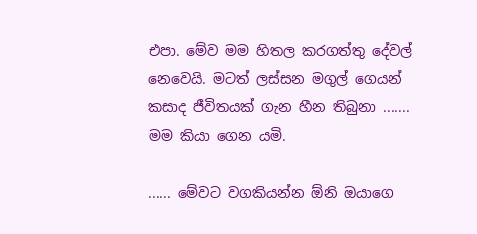එපා. මේව මම හිතල කරගත්තු දේවල් නෙවෙයි. මටත් ලස්සන මගුල් ගෙයන් කසාද ජීවිතයක් ගැන හීන තිබුනා ....... මම කියා ගෙන යමි.

...... මේවට වගකියන්න ඕනි ඔයාගෙ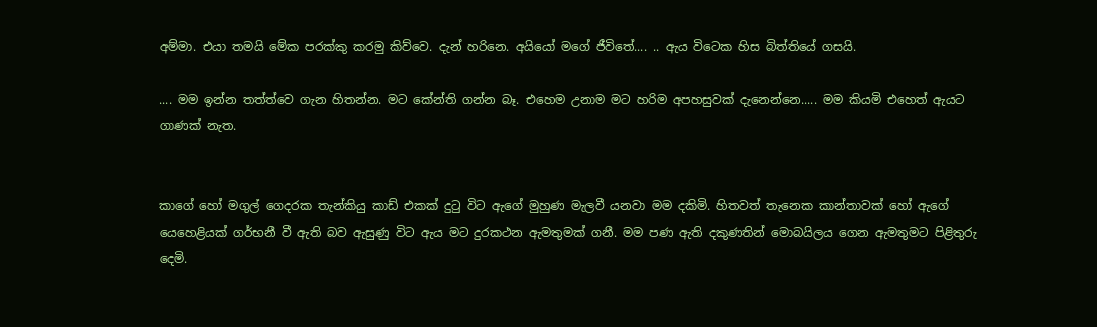අම්මා. එයා තමයි මේක පරක්කු කරමු කිව්වෙ. දැන් හරිනෙ. අයියෝ මගේ ජීවිතේ.... .. ඇය විටෙක හිස බිත්තියේ ගසයි.

.... මම ඉන්න තත්ත්වෙ ගැන හිතන්න. මට කේන්ති ගන්න බෑ. එහෙම උනාම මට හරිම අපහසුවක් දැනෙන්නෙ..... මම කියමි එහෙත් ඇයට ගාණක් නැත.


කාගේ හෝ මගුල් ගෙදරක තැන්කියු කාඩ් එකක් දුටු විට ඇගේ මුහුණ මැලවී යනවා මම දකිමි. හිතවත් තැනෙක කාන්තාවක් හෝ ඇගේ යෙහෙළියක් ගර්භනී වී ඇති බව ඇසුණු විට ඇය මට දුරකථන ඇමතුමක් ගනී. මම පණ ඇති දකුණතින් මොබයිලය ගෙන ඇමතුමට පිළිතුරු දෙමි.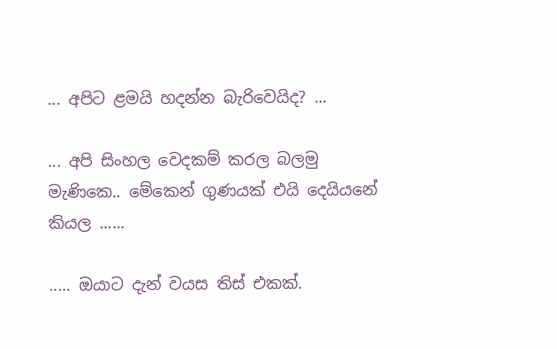... අපිට ළමයි හදන්න බැරිවෙයිද? ...

... අපි සිංහල වෙදකම් කරල බලමු මැණිකෙ.. මේකෙන් ගුණයක් එයි දෙයියනේ කියල ......

..... ඔයාට දැන් වයස තිස් එකක්.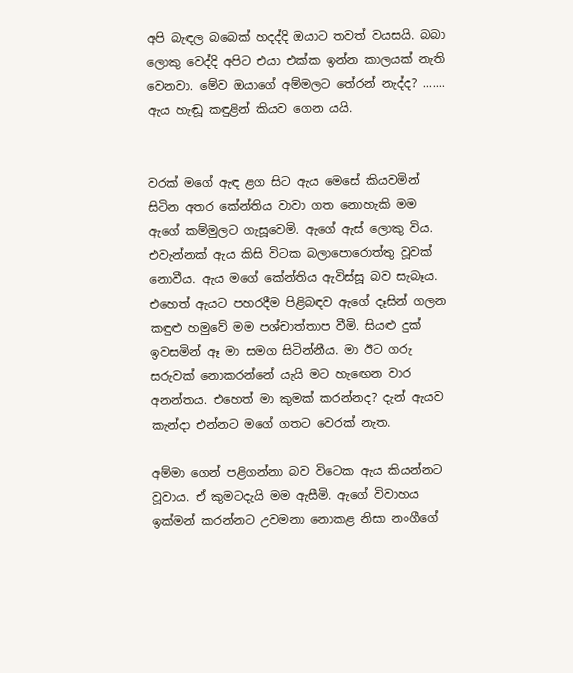අපි බැඳල බබෙක් හදද්දි ඔයාට තවත් වයසයි. බබා ලොකු වෙද්දි අපිට එයා එක්ක ඉන්න කාලයක් නැති වෙනවා. මේව ඔයාගේ අම්මලට තේරන් නැද්ද? ....... ඇය හැඬූ කඳුළින් කියව ගෙන යයි.


වරක් මගේ ඇඳ ළග සිට ඇය මෙසේ කියවමින් සිටින අතර කේන්තිය වාවා ගත නොහැකි මම ඇගේ කම්මුලට ගැසූවෙමි. ඇගේ ඇස් ලොකු විය. එවැන්නක් ඇය කිසි විටක බලාපොරොත්තු වූවක් නොවීය. ඇය මගේ කේන්තිය ඇවිස්සූ බව සැබෑය. එහෙත් ඇයට පහරදීම පිළිබඳව ඇගේ දෑසින් ගලන කඳුළු හමුවේ මම පශ්චාත්තාප වීමි. සියළු දුක් ඉවසමින් ඈ මා සමග සිටින්නීය. මා ඊට ගරු සරුවක් නොකරන්නේ යැයි මට හැඟෙන වාර අනන්තය. එහෙත් මා කුමක් කරන්නද? දැන් ඇයව කැන්දා එන්නට මගේ ගතට වෙරක් නැත.

අම්මා ගෙන් පළිගන්නා බව විටෙක ඇය කියන්නට වූවාය. ඒ කුමටදැයි මම ඇසීමි. ඇගේ විවාහය ඉක්මන් කරන්නට උවමනා නොකළ නිසා නංගීගේ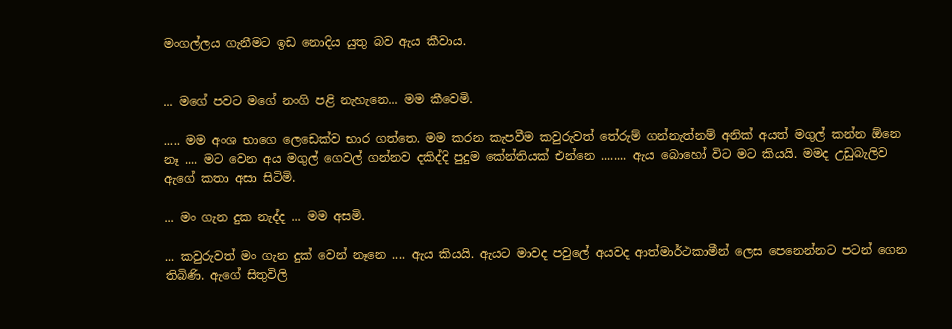මංගල්ලය ගැනීමට ඉඩ නොදිය යුතු බව ඇය කීවාය.


... මගේ පවට මගේ නංගි පළි නැහැනෙ... මම කීවෙමි.

..... මම අංශ භාගෙ ලෙඩෙක්ව භාර ගත්තෙ. මම කරන කැපවීම කවුරුවත් තේරුම් ගන්නැත්නම් අනික් අයත් මගුල් කන්න ඕනෙ නෑ .... මට වෙන අය මගුල් ගෙවල් ගන්නව දකිද්දි පුදුම කේන්තියක් එන්නෙ ........ ඇය බොහෝ විට මට කියයි. මමද උඩුබැලිව ඇගේ කතා අසා සිටිමි.

... මං ගැන දුක නැද්ද ... මම අසමි.

... කවුරුවත් මං ගැන දුක් වෙන් නෑනෙ .... ඇය කියයි. ඇයට මාවද පවුලේ අයවද ආත්මාර්ථකාමීන් ලෙස පෙනෙන්නට පටන් ගෙන තිබිණි. ඇගේ සිතුවිලි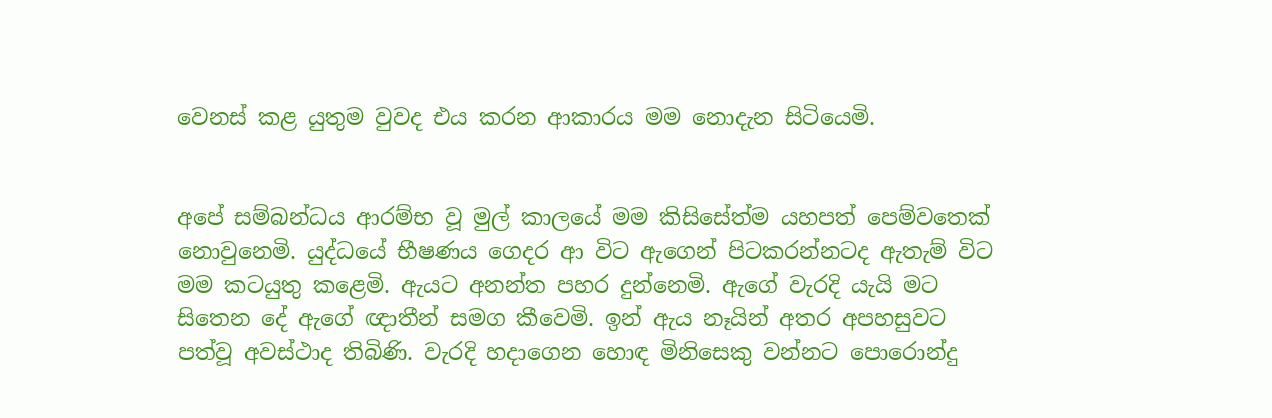වෙනස් කළ යුතුම වුවද එය කරන ආකාරය මම නොදැන සිටියෙමි.


අපේ සම්බන්ධය ආරම්භ වූ මුල් කාලයේ මම කිසිසේත්ම යහපත් පෙම්වතෙක් නොවුනෙමි. යුද්ධයේ භීෂණය ගෙදර ආ විට ඇගෙන් පිටකරන්නටද ඇතැම් විට මම කටයුතු කළෙමි. ඇයට අනන්ත පහර දුන්නෙමි. ඇගේ වැරදි යැයි මට සිතෙන දේ ඇගේ ඥාතීන් සමග කීවෙමි. ඉන් ඇය නෑයින් අතර අපහසුවට පත්වූ අවස්ථාද තිබිණි. වැරදි හදාගෙන හොඳ මිනිසෙකු වන්නට පොරොන්දු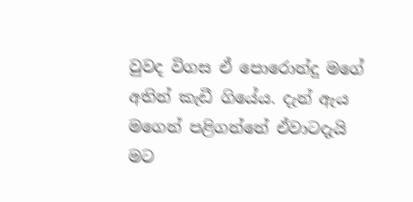වුවද විගස ඒ පොරොන්දු මගේ අතින් කැඩී ගියේය. දැන් ඇය මගෙන් පළිගන්නේ ඒවාටදැයි මට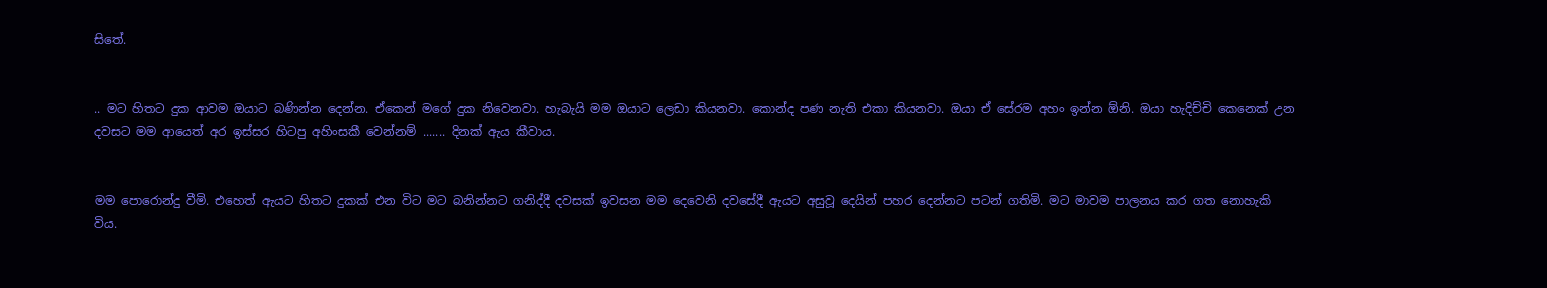සිතේ.


.. මට හිතට දුක ආවම ඔයාට බණින්න දෙන්න. ඒකෙන් මගේ දුක නිවෙනවා. හැබැයි මම ඔයාට ලෙඩා කියනවා. කොන්ද පණ නැති එකා කියනවා. ඔයා ඒ සේරම අහං ඉන්න ඕනි. ඔයා හැදිච්චි කෙනෙක් උන දවසට මම ආයෙත් අර ඉස්සර හිටපු අහිංසකී වෙන්නම් ....... දිනක් ඇය කීවාය.


මම පොරොන්දු වීමි. එහෙත් ඇයට හිතට දුකක් එන විට මට බනින්නට ගනිද්දී දවසක් ඉවසන මම දෙවෙනි දවසේදී ඇයට අසුවූ දෙයින් පහර දෙන්නට පටන් ගතිමි. මට මාවම පාලනය කර ගත නොහැකි විය.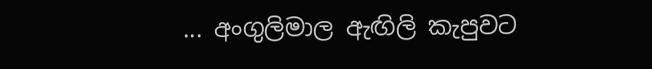... අංගුලිමාල ඇඟිලි කැපුවට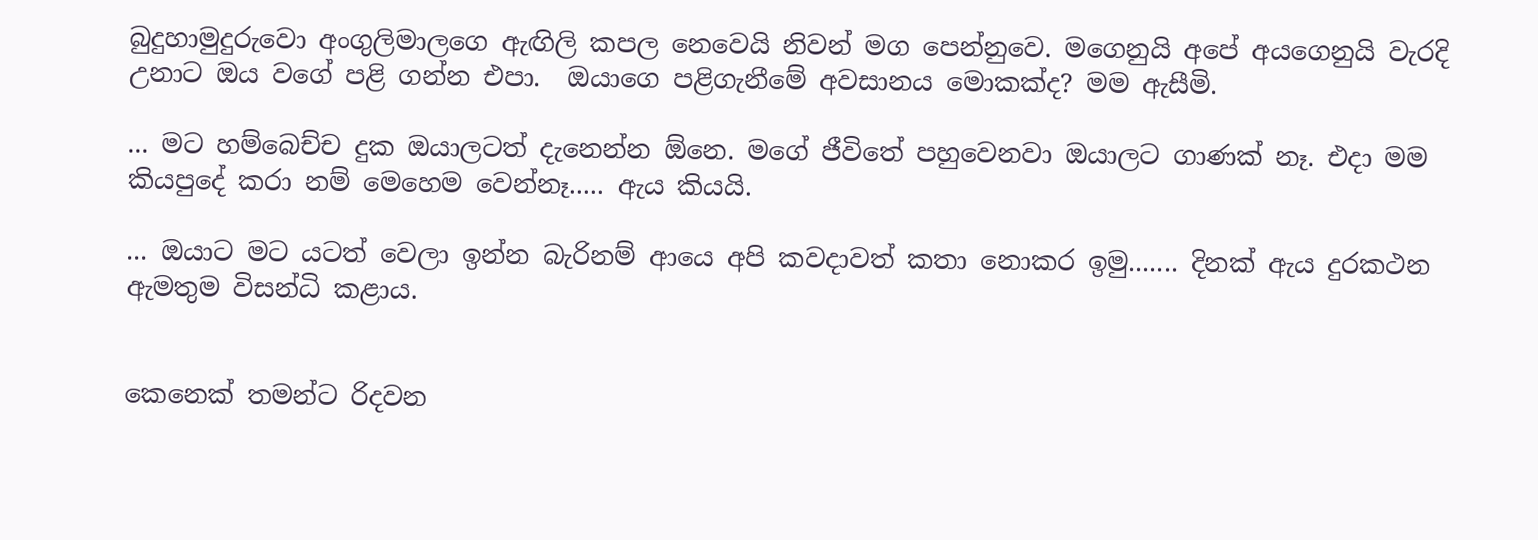බුදුහාමුදුරුවො අංගුලිමාලගෙ ඇඟිලි කපල නෙවෙයි නිවන් මග පෙන්නුවෙ. මගෙනුයි අපේ අයගෙනුයි වැරදි උනාට ඔය වගේ පළි ගන්න එපා.  ඔයාගෙ පළිගැනීමේ අවසානය මොකක්ද? මම ඇසීමි.

... මට හම්බෙච්ච දුක ඔයාලටත් දැනෙන්න ඕනෙ. මගේ ජීවිතේ පහුවෙනවා ඔයාලට ගාණක් නෑ. එදා මම කියපුදේ කරා නම් මෙහෙම වෙන්නෑ..... ඇය කියයි.

... ඔයාට මට යටත් වෙලා ඉන්න බැරිනම් ආයෙ අපි කවදාවත් කතා නොකර ඉමු....... දිනක් ඇය දුරකථන ඇමතුම විසන්ධි කළාය.


කෙනෙක් තමන්ට රිදවන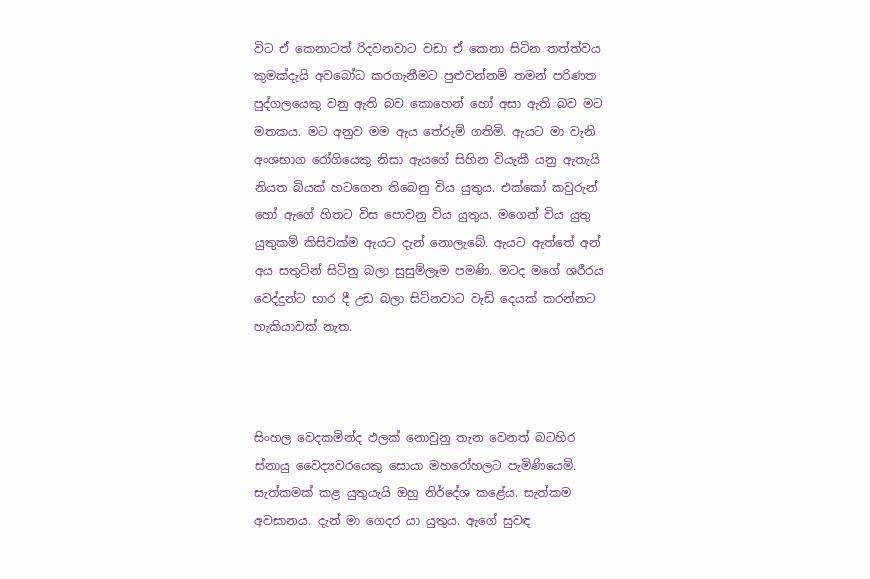විට ඒ කෙනාටත් රිදවනවාට වඩා ඒ කෙනා සිටින තත්ත්වය කුමක්දැයි අවබෝධ කරගැනීමට පුළුවන්නම් තමන් පරිණත පුද්ගලයෙකු වනු ඇති බව කොහෙන් හෝ අසා ඇති බව මට මතකය. මට අනුව මම ඇය තේරුම් ගතිමි. ඇයට මා වැනි අංශභාග රෝගියෙකු නිසා ඇයගේ සිහින වියැකී යනු ඇතැයි නියත බියක් හටගෙන තිබෙනු විය යුතුය. එක්කෝ කවුරුන් හෝ ඇගේ හිතට විස පොවනු විය යුතුය. මගෙන් විය යුතු යුතුකම් කිසිවක්ම ඇයට දැන් නොලැබේ. ඇයට ඇත්තේ අන් අය සතුටින් සිටිනු බලා සුසුම්ලෑම පමණි. මටද මගේ ශරීරය වෙද්දුන්ට භාර දී උඩ බලා සිටිනවාට වැඩි දෙයක් කරන්නට හැකියාවක් නැත.



සිංහල වෙදකමින්ද ඵලක් නොවුනු තැන වෙනත් බටහිර ස්නායු වෛද්‍යවරයෙකු සොයා මහරෝහලට පැමිණියෙමි. සැත්කමක් කළ යුතුයැයි ඔහු නිර්දේශ කළේය. සැත්කම අවසානය. දැන් මා ගෙදර යා යුතුය. ඇගේ සුවඳ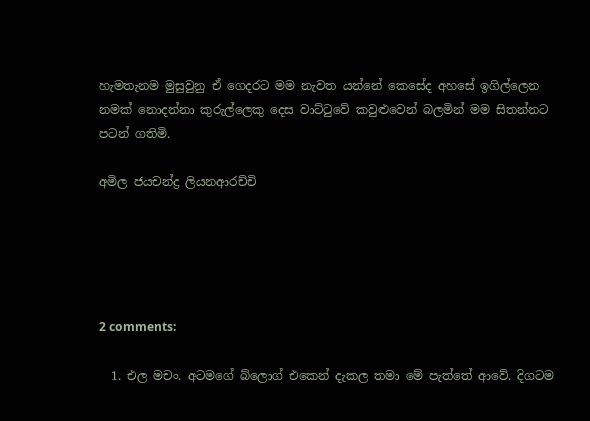හැමතැනම මුසුවුනු ඒ ගෙදරට මම නැවත යන්නේ කෙසේද අහසේ ඉගිල්ලෙන නමක් නොදන්නා කුරුල්ලෙකු දෙස වාට්ටුවේ කවුළුවෙන් බලමින් මම සිතන්නට පටන් ගතිමි.

අමිල ජයචන්ද්‍ර ලියනආරච්චි





2 comments:

  1. එල මචං. අටමගේ බ්ලොග් එකෙන් දැකල තමා මේ පැත්තේ ආවේ. දිගටම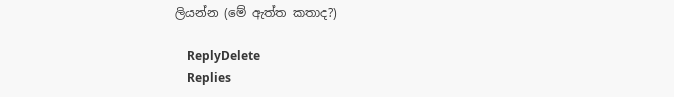ලියන්න (මේ ඇත්ත කතාද?)

    ReplyDelete
    Replies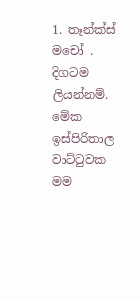1. තෑන්ක්ස් මචෝ . දිගටම ලියන්නම්. මේක ඉස්පිරිතාල වාට්ටුවක මම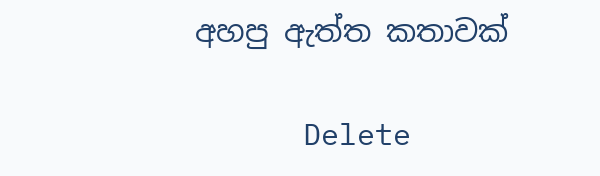අහපු ඇත්ත කතාවක්

      Delete